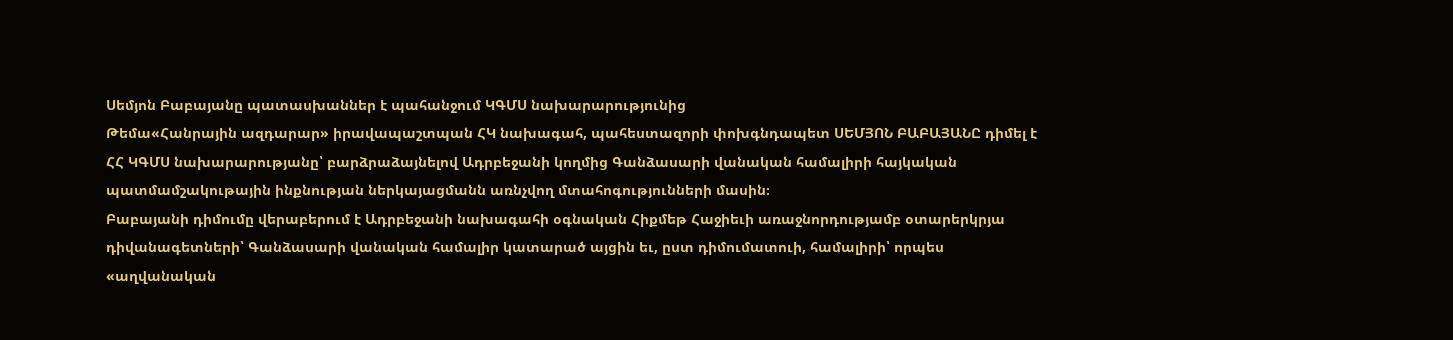Սեմյոն Բաբայանը պատասխաններ է պահանջում ԿԳՄՍ նախարարությունից
Թեմա«Հանրային ազդարար» իրավապաշտպան ՀԿ նախագահ, պահեստազորի փոխգնդապետ ՍԵՄՅՈՆ ԲԱԲԱՅԱՆԸ դիմել է ՀՀ ԿԳՄՍ նախարարությանը՝ բարձրաձայնելով Ադրբեջանի կողմից Գանձասարի վանական համալիրի հայկական պատմամշակութային ինքնության ներկայացմանն առնչվող մտահոգությունների մասին։
Բաբայանի դիմումը վերաբերում է Ադրբեջանի նախագահի օգնական Հիքմեթ Հաջիեւի առաջնորդությամբ օտարերկրյա դիվանագետների՝ Գանձասարի վանական համալիր կատարած այցին եւ, ըստ դիմումատուի, համալիրի՝ որպես «աղվանական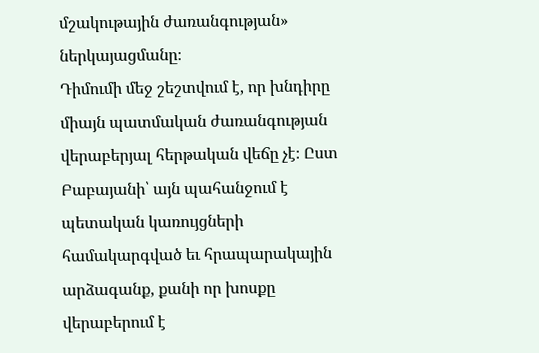մշակութային ժառանգության» ներկայացմանը։
Դիմումի մեջ շեշտվում է, որ խնդիրը միայն պատմական ժառանգության վերաբերյալ հերթական վեճը չէ։ Ըստ Բաբայանի՝ այն պահանջում է պետական կառույցների համակարգված եւ հրապարակային արձագանք, քանի որ խոսքը վերաբերում է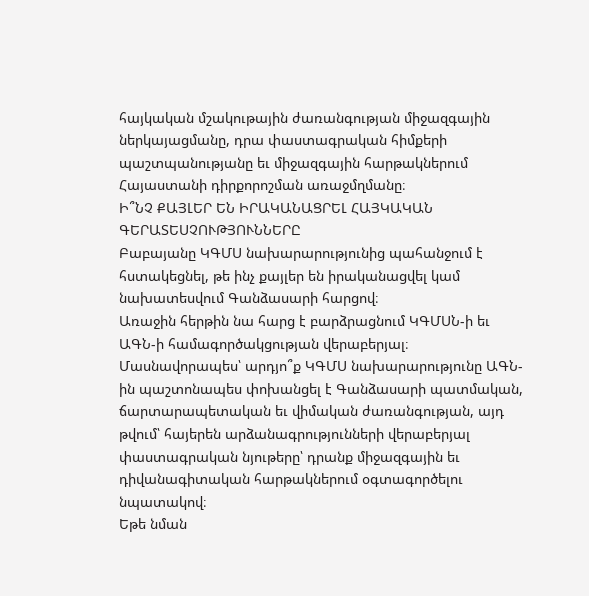հայկական մշակութային ժառանգության միջազգային ներկայացմանը, դրա փաստագրական հիմքերի պաշտպանությանը եւ միջազգային հարթակներում Հայաստանի դիրքորոշման առաջմղմանը։
Ի՞ՆՉ ՔԱՅԼԵՐ ԵՆ ԻՐԱԿԱՆԱՑՐԵԼ ՀԱՅԿԱԿԱՆ ԳԵՐԱՏԵՍՉՈՒԹՅՈՒՆՆԵՐԸ
Բաբայանը ԿԳՄՍ նախարարությունից պահանջում է հստակեցնել, թե ինչ քայլեր են իրականացվել կամ նախատեսվում Գանձասարի հարցով։
Առաջին հերթին նա հարց է բարձրացնում ԿԳՄՍՆ-ի եւ ԱԳՆ-ի համագործակցության վերաբերյալ։ Մասնավորապես՝ արդյո՞ք ԿԳՄՍ նախարարությունը ԱԳՆ-ին պաշտոնապես փոխանցել է Գանձասարի պատմական, ճարտարապետական եւ վիմական ժառանգության, այդ թվում՝ հայերեն արձանագրությունների վերաբերյալ փաստագրական նյութերը՝ դրանք միջազգային եւ դիվանագիտական հարթակներում օգտագործելու նպատակով։
Եթե նման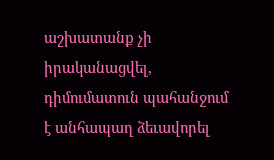աշխատանք չի իրականացվել, դիմումատուն պահանջում է անհապաղ ձեւավորել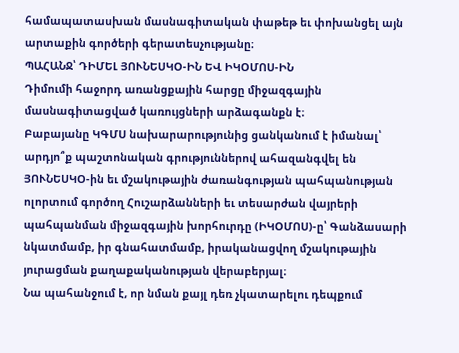համապատասխան մասնագիտական փաթեթ եւ փոխանցել այն արտաքին գործերի գերատեսչությանը։
ՊԱՀԱՆՋ՝ ԴԻՄԵԼ ՅՈՒՆԵՍԿՕ-ԻՆ ԵՎ ԻԿՕՄՈՍ-ԻՆ
Դիմումի հաջորդ առանցքային հարցը միջազգային մասնագիտացված կառույցների արձագանքն է։
Բաբայանը ԿԳՄՍ նախարարությունից ցանկանում է իմանալ՝ արդյո՞ք պաշտոնական գրություններով ահազանգվել են ՅՈՒՆԵՍԿՕ-ին եւ մշակութային ժառանգության պահպանության ոլորտում գործող Հուշարձանների եւ տեսարժան վայրերի պահպանման միջազգային խորհուրդը (ԻԿՕՄՈՍ)-ը՝ Գանձասարի նկատմամբ, իր գնահատմամբ, իրականացվող մշակութային յուրացման քաղաքականության վերաբերյալ։
Նա պահանջում է, որ նման քայլ դեռ չկատարելու դեպքում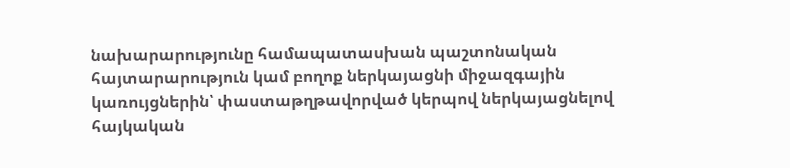նախարարությունը համապատասխան պաշտոնական հայտարարություն կամ բողոք ներկայացնի միջազգային կառույցներին՝ փաստաթղթավորված կերպով ներկայացնելով հայկական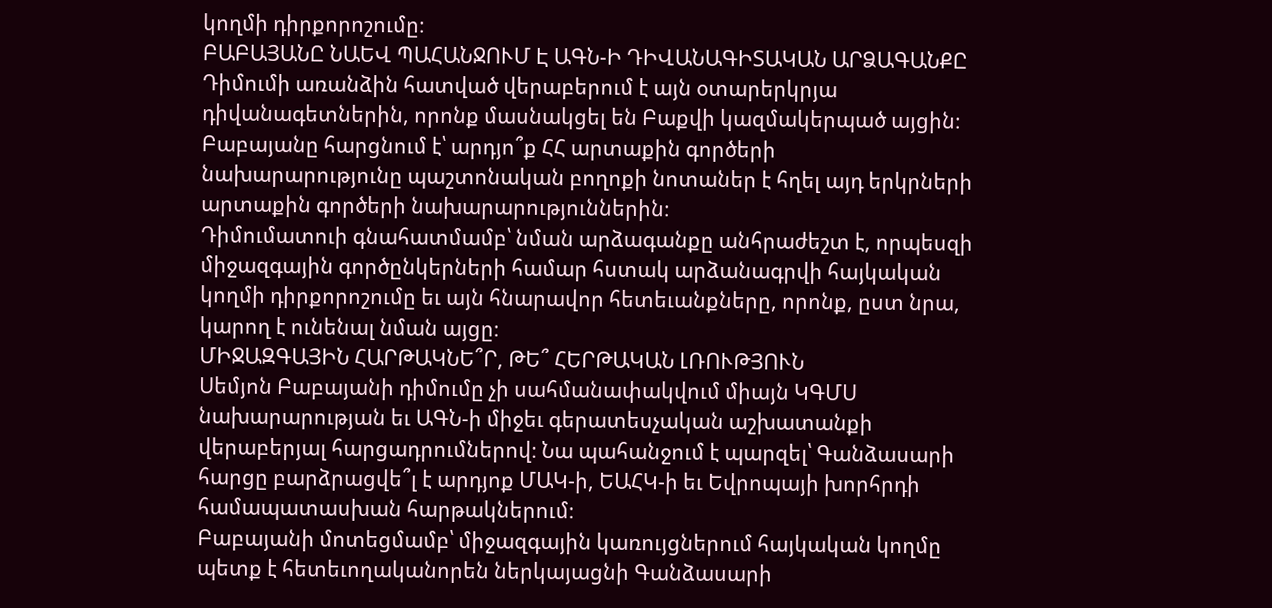կողմի դիրքորոշումը։
ԲԱԲԱՅԱՆԸ ՆԱԵՎ ՊԱՀԱՆՋՈՒՄ Է ԱԳՆ-Ի ԴԻՎԱՆԱԳԻՏԱԿԱՆ ԱՐՁԱԳԱՆՔԸ
Դիմումի առանձին հատված վերաբերում է այն օտարերկրյա դիվանագետներին, որոնք մասնակցել են Բաքվի կազմակերպած այցին։
Բաբայանը հարցնում է՝ արդյո՞ք ՀՀ արտաքին գործերի նախարարությունը պաշտոնական բողոքի նոտաներ է հղել այդ երկրների արտաքին գործերի նախարարություններին։
Դիմումատուի գնահատմամբ՝ նման արձագանքը անհրաժեշտ է, որպեսզի միջազգային գործընկերների համար հստակ արձանագրվի հայկական կողմի դիրքորոշումը եւ այն հնարավոր հետեւանքները, որոնք, ըստ նրա, կարող է ունենալ նման այցը։
ՄԻՋԱԶԳԱՅԻՆ ՀԱՐԹԱԿՆԵ՞Ր, ԹԵ՞ ՀԵՐԹԱԿԱՆ ԼՌՈՒԹՅՈՒՆ
Սեմյոն Բաբայանի դիմումը չի սահմանափակվում միայն ԿԳՄՍ նախարարության եւ ԱԳՆ-ի միջեւ գերատեսչական աշխատանքի վերաբերյալ հարցադրումներով։ Նա պահանջում է պարզել՝ Գանձասարի հարցը բարձրացվե՞լ է արդյոք ՄԱԿ-ի, ԵԱՀԿ-ի եւ Եվրոպայի խորհրդի համապատասխան հարթակներում։
Բաբայանի մոտեցմամբ՝ միջազգային կառույցներում հայկական կողմը պետք է հետեւողականորեն ներկայացնի Գանձասարի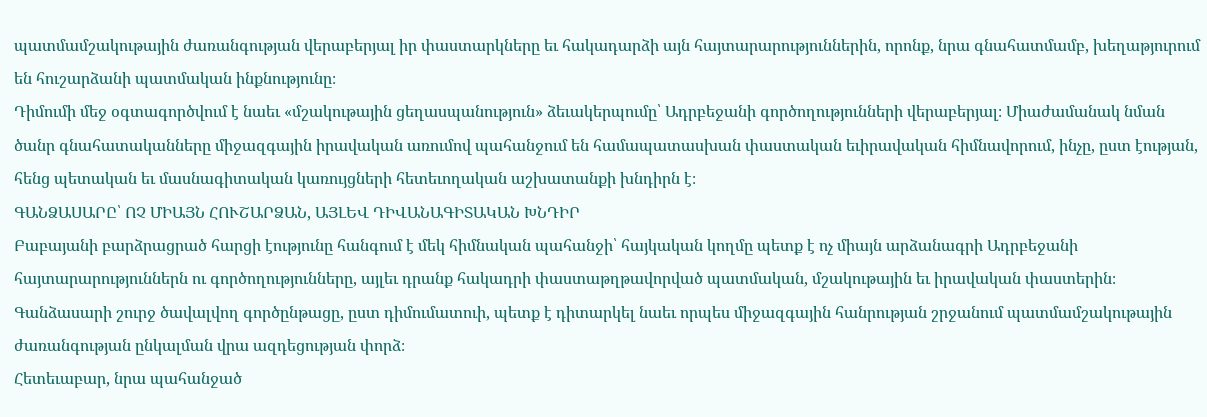պատմամշակութային ժառանգության վերաբերյալ իր փաստարկները եւ հակադարձի այն հայտարարություններին, որոնք, նրա գնահատմամբ, խեղաթյուրում են հուշարձանի պատմական ինքնությունը։
Դիմումի մեջ օգտագործվում է նաեւ «մշակութային ցեղասպանություն» ձեւակերպումը՝ Ադրբեջանի գործողությունների վերաբերյալ։ Միաժամանակ նման ծանր գնահատականները միջազգային իրավական առումով պահանջում են համապատասխան փաստական եւիրավական հիմնավորում, ինչը, ըստ էության, հենց պետական եւ մասնագիտական կառույցների հետեւողական աշխատանքի խնդիրն է։
ԳԱՆՁԱՍԱՐԸ՝ ՈՉ ՄԻԱՅՆ ՀՈՒՇԱՐՁԱՆ, ԱՅԼԵՎ ԴԻՎԱՆԱԳԻՏԱԿԱՆ ԽՆԴԻՐ
Բաբայանի բարձրացրած հարցի էությունը հանգում է մեկ հիմնական պահանջի՝ հայկական կողմը պետք է ոչ միայն արձանագրի Ադրբեջանի հայտարարություններն ու գործողությունները, այլեւ դրանք հակադրի փաստաթղթավորված պատմական, մշակութային եւ իրավական փաստերին։
Գանձասարի շուրջ ծավալվող գործընթացը, ըստ դիմումատուի, պետք է դիտարկել նաեւ որպես միջազգային հանրության շրջանում պատմամշակութային ժառանգության ընկալման վրա ազդեցության փորձ։
Հետեւաբար, նրա պահանջած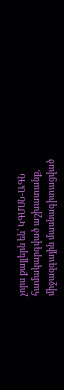չորս քայլերն են՝ ԿԳՄՍՆ-ԱԳՆ համակարգված աշխատանք, միջազգային մասնագիտացված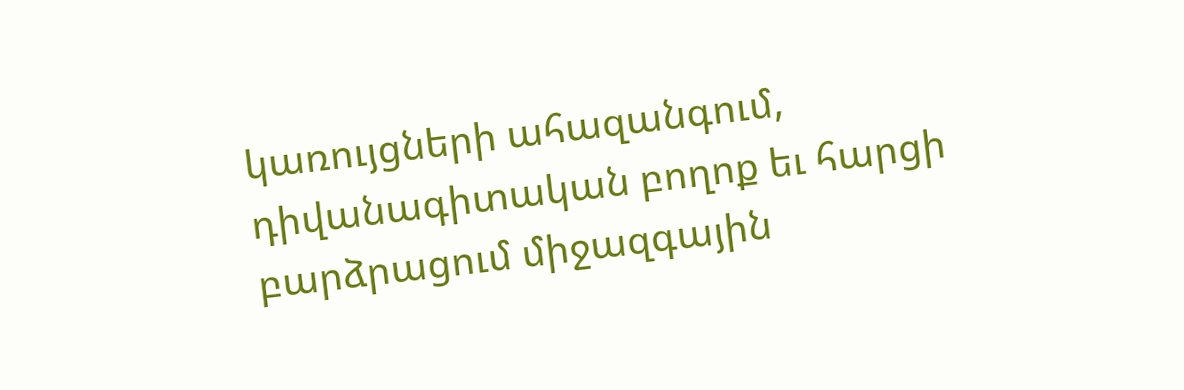կառույցների ահազանգում, դիվանագիտական բողոք եւ հարցի բարձրացում միջազգային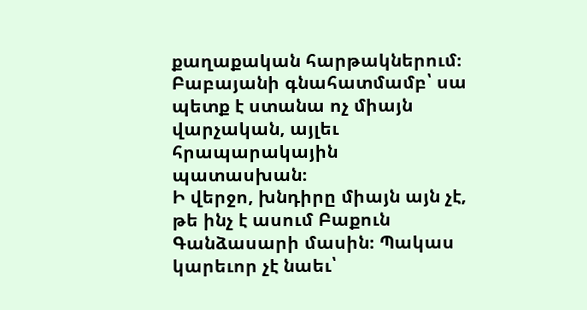քաղաքական հարթակներում։ Բաբայանի գնահատմամբ՝ սա պետք է ստանա ոչ միայն վարչական, այլեւ հրապարակային պատասխան։
Ի վերջո, խնդիրը միայն այն չէ, թե ինչ է ասում Բաքուն Գանձասարի մասին։ Պակաս կարեւոր չէ նաեւ՝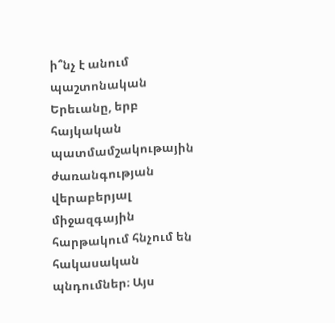ի՞նչ է անում պաշտոնական Երեւանը, երբ հայկական պատմամշակութային ժառանգության վերաբերյալ միջազգային հարթակում հնչում են հակասական պնդումներ։ Այս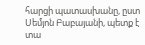հարցի պատասխանը, ըստ Սեմյոն Բաբայանի, պետք է տա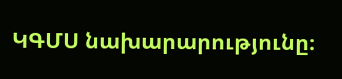ԿԳՄՍ նախարարությունը։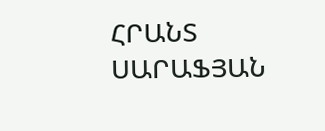ՀՐԱՆՏ ՍԱՐԱՖՅԱՆ